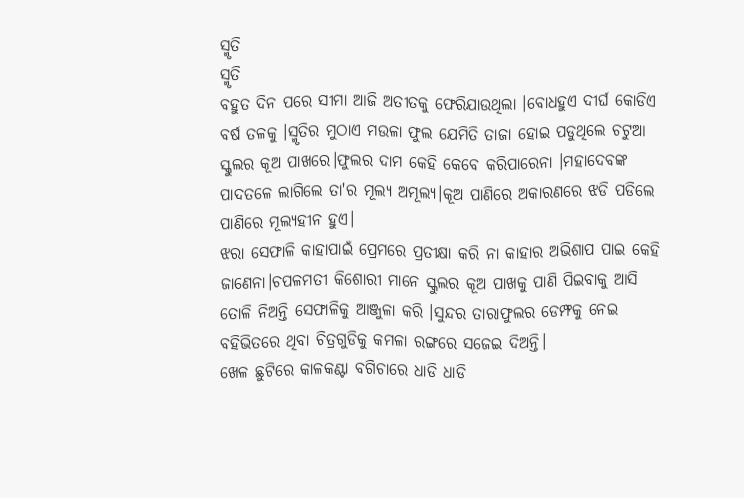ସ୍ମୃତି
ସ୍ମୃତି
ବହୁତ ଦିନ ପରେ ସୀମା ଆଜି ଅତୀତକୁ ଫେରିଯାଉଥିଲା ।ବୋଧହୁଏ ଦୀର୍ଘ କୋଡିଏ ବର୍ଷ ତଳକୁ ।ସ୍ମୃତିର ମୁଠାଏ ମଉଳା ଫୁଲ ଯେମିତି ତାଜା ହୋଇ ପଡୁଥିଲେ ଚଟୁଆ ସ୍କୁଲର କୂଅ ପାଖରେ।ଫୁଲର ଦାମ କେହି କେବେ କରିପାରେନା ।ମହାଦେବଙ୍କ ପାଦତଳେ ଲାଗିଲେ ତା'ର ମୂଲ୍ଯ ଅମୂଲ୍ଯ।କୂଅ ପାଣିରେ ଅକାରଣରେ ଝଡି ପଡିଲେ ପାଣିରେ ମୂଲ୍ଯହୀନ ହୁଏ।
ଝରା ସେଫାଳି କାହାପାଇଁ ପ୍ରେମରେ ପ୍ରତୀକ୍ଷା କରି ନା କାହାର ଅଭିଶାପ ପାଇ କେହି ଜାଣେନା।ଚପଳମତୀ କିଶୋରୀ ମାନେ ସ୍କୁଲର କୂଅ ପାଖକୁ ପାଣି ପିଇବାକୁ ଆସି ତୋଳି ନିଅନ୍ତି ସେଫାଳିକୁ ଆଞ୍ଜୁଳା କରି ।ସୁନ୍ଦର ତାରାଫୁଲର ଡେମ୍ଫକୁ ନେଇ ବହିଭିତରେ ଥିବା ଚିତ୍ରଗୁଡିକୁ କମଳା ରଙ୍ଗରେ ସଜେଇ ଦିଅନ୍ତି।
ଖେଳ ଛୁଟିରେ କାଳକଣ୍ଟା ବଗିଚାରେ ଧାଡି ଧାଡି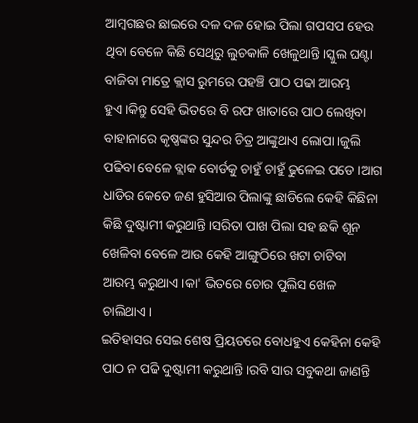ଆମ୍ବଗଛର ଛାଇରେ ଦଳ ଦଳ ହୋଇ ପିଲା ଗପସପ ହେଉ ଥିବା ବେଳେ କିଛି ସେଥିରୁ ଲୁଚକାଳି ଖେଳୁଥାନ୍ତି।ସ୍କୁଲ ଘଣ୍ଟା ବାଜିବା ମାତ୍ରେ କ୍ଲାସ ରୁମରେ ପହଞ୍ଚି ପାଠ ପଢା ଆରମ୍ଭ ହୁଏ।କିନ୍ତୁ ସେହି ଭିତରେ ବି ରଫ ଖାତାରେ ପାଠ ଲେଖିବା ବାହାନାରେ କୃଷ୍ଣଙ୍କର ସୁନ୍ଦର ଚିତ୍ର ଆଙ୍କୁଥାଏ ଲୋପା।ଜୁଲି ପଢିବା ବେଳେ ବ୍ଲାକ ବୋର୍ଡକୁ ଚାହୁଁ ଚାହୁଁ ଢୁଳେଇ ପଡେ ।ଆଗ ଧାଡିର କେତେ ଜଣ ହୁସିଆର ପିଲାଙ୍କୁ ଛାଡିଲେ କେହି କିଛିନା କିଛି ଦୁଷ୍ଟାମୀ କରୁଥାନ୍ତି।ସରିତା ପାଖ ପିଲା ସହ ଛକି ଶୂନ ଖେଳିବା ବେଳେ ଆଉ କେହି ଆଙ୍ଗୁଠିରେ ଖଟା ଚାଟିବା ଆରମ୍ଭ କରୁଥାଏ।କା' ଭିତରେ ଚୋର ପୁଲିସ ଖେଳ ଚାଲିଥାଏ।
ଇତିହାସର ସେଇ ଶେଷ ପ୍ରିୟଡରେ ବୋଧହୁଏ କେହିନା କେହି ପାଠ ନ ପଢି ଦୁଷ୍ଟାମୀ କରୁଥାନ୍ତି।ରବି ସାର ସବୁକଥା ଜାଣନ୍ତି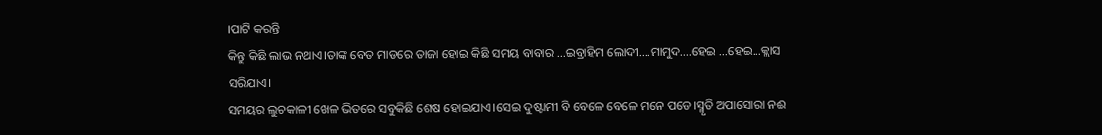।ପାଟି କରନ୍ତି
କିନ୍ତୁ କିଛି ଲାଭ ନଥାଏ।ତାଙ୍କ ବେତ ମାଡରେ ତାଜା ହୋଇ କିଛି ସମୟ ବାବାର ...ଇବ୍ରାହିମ ଲୋଦୀ....ମାମୁଦ....ହେଇ ...ହେଇ...କ୍ଲାସ ସରିଯାଏ।
ସମୟର ଲୁଚକାଳୀ ଖେଳ ଭିତରେ ସବୁକିଛି ଶେଷ ହୋଇଯାଏ।ସେଇ ଦୁଷ୍ଟାମୀ ବି ବେଳେ ବେଳେ ମନେ ପଡେ।ସ୍ମୃତି ଅପାସୋରା ନଈ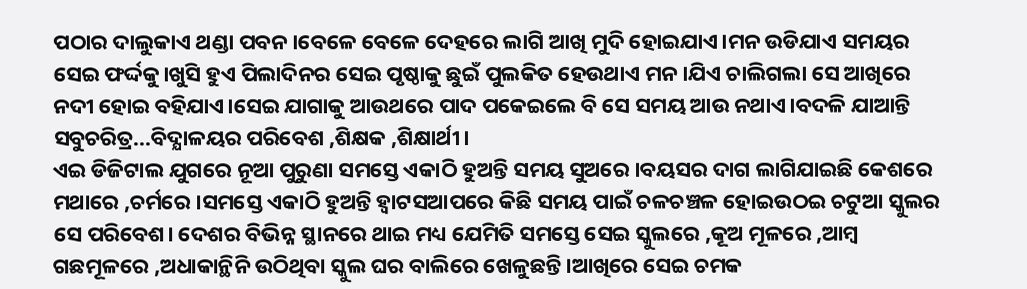ପଠାର ଦାଲୁକାଏ ଥଣ୍ଡା ପବନ।ବେଳେ ବେଳେ ଦେହରେ ଲାଗି ଆଖି ମୁଦି ହୋଇଯାଏ।ମନ ଉଡିଯାଏ ସମୟର ସେଇ ଫର୍ଦ୍ଦକୁ।ଖୁସି ହୁଏ ପିଲାଦିନର ସେଇ ପୃଷ୍ଠାକୁ ଛୁଇଁ ପୁଲକିତ ହେଉଥାଏ ମନ ।ଯିଏ ଚାଲିଗଲା ସେ ଆଖିରେ ନଦୀ ହୋଇ ବହିଯାଏ।ସେଇ ଯାଗାକୁ ଆଉଥରେ ପାଦ ପକେଇଲେ ବି ସେ ସମୟ ଆଉ ନଥାଏ।ବଦଳି ଯାଆନ୍ତି ସବୁଚରିତ୍ର...ବିଦ୍ଯାଳୟର ପରିବେଶ ,ଶିକ୍ଷକ ,ଶିକ୍ଷାର୍ଥୀ।
ଏଇ ଡିଜିଟାଲ ଯୁଗରେ ନୂଆ ପୁରୁଣା ସମସ୍ତେ ଏକାଠି ହୁଅନ୍ତି ସମୟ ସୁଅରେ ।ବୟସର ଦାଗ ଲାଗିଯାଇଛି କେଶରେ ମଥାରେ ,ଚର୍ମରେ ।ସମସ୍ତେ ଏକାଠି ହୁଅନ୍ତି ହ୍ୱାଟସଆପରେ କିଛି ସମୟ ପାଇଁ ଚଳଚଞ୍ଚଳ ହୋଇଉଠଇ ଚଟୁଆ ସ୍କୁଲର ସେ ପରିବେଶ। ଦେଶର ବିଭିନ୍ନ ସ୍ଥାନରେ ଥାଇ ମଧ୍ୟ ଯେମିତି ସମସ୍ତେ ସେଇ ସ୍କୁଲରେ ,କୂଅ ମୂଳରେ ,ଆମ୍ବ ଗଛମୂଳରେ ,ଅଧାକାନ୍ଥିନି ଉଠିଥିବା ସ୍କୁଲ ଘର ବାଲିରେ ଖେଳୁଛନ୍ତି।ଆଖିରେ ସେଇ ଚମକ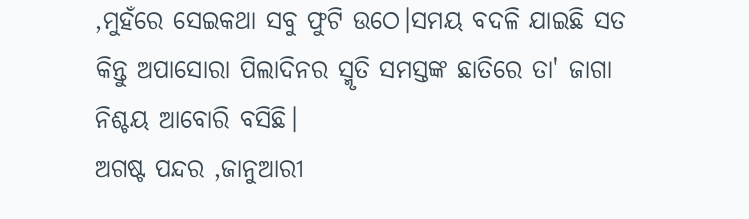,ମୁହଁରେ ସେଇକଥା ସବୁ ଫୁଟି ଉଠେ।ସମୟ ବଦଳି ଯାଇଛି ସତ କିନ୍ତୁ ଅପାସୋରା ପିଲାଦିନର ସ୍ମୃତି ସମସ୍ତଙ୍କ ଛାତିରେ ତା' ଜାଗା ନିଶ୍ଚୟ ଆବୋରି ବସିଛି।
ଅଗଷ୍ଟ ପନ୍ଦର ,ଜାନୁଆରୀ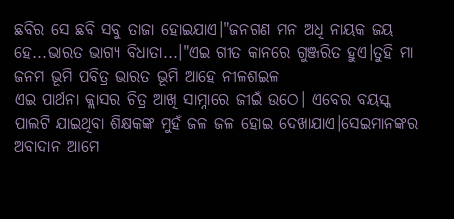ଛବିର ସେ ଛବି ସବୁ ତାଜା ହୋଇଯାଏ।"ଜନଗଣ ମନ ଅଧି ନାୟକ ଜୟ ହେ...ଭାରତ ଭାଗ୍ଯ ବିଧାତା...।"ଏଇ ଗୀତ କାନରେ ଗୁଞ୍ଜରିତ ହୁଏ।ତୁହି ମା ଜନମ ଭୂମି ପବିତ୍ର ଭାରତ ଭୂମି ଆହେ ନୀଳଶଇଳ
ଏଇ ପାର୍ଥନା କ୍ଲାସର ଚିତ୍ର ଆଖି ସାମ୍ନାରେ ଜୀଇଁ ଉଠେ। ଏବେର ବୟସ୍କ ପାଲଟି ଯାଇଥିବା ଶିକ୍ଷକଙ୍କ ମୁହଁ ଜଳ ଜଳ ହୋଇ ଦେଖାଯାଏ।ସେଇମାନଙ୍କର ଅବାଦାନ ଆମେ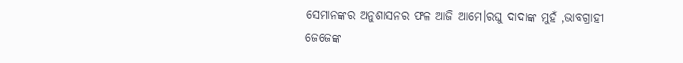ସେମାନଙ୍କର ଅନୁଶାସନର ଫଳ ଆଜି ଆମେ।ରଘୁ ଦାଦାଙ୍କ ମୁହଁ ,ଭାବଗ୍ରାହୀ ଜେଜେଙ୍କ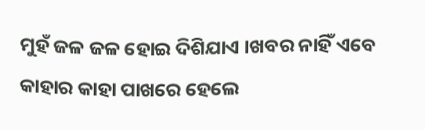ମୁହଁ ଜଳ ଜଳ ହୋଇ ଦିଶିଯାଏ ।ଖବର ନାହିଁ ଏବେ କାହାର କାହା ପାଖରେ ହେଲେ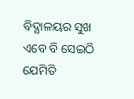ବିଦ୍ଯାଳୟର ସୁଖ ଏବେ ବି ସେଇଠି ଯେମିତି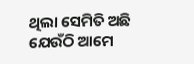ଥିଲା ସେମିତି ଅଛି ଯେଉଁଠି ଆମେ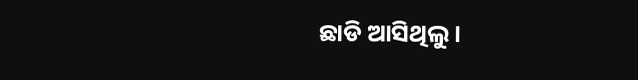ଛାଡି ଆସିଥିଲୁ।